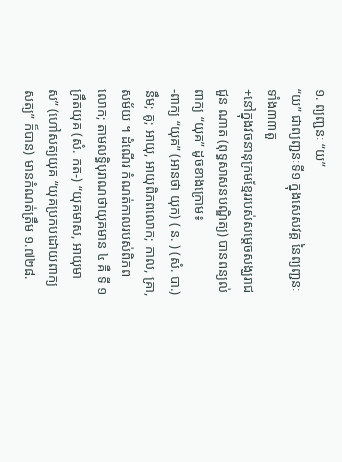១. ព្យញ្ជនៈ “យ”
“យ” ជាព្យញ្ជនៈទី១ ក្នុងសេសវគ្គ នៃព្យញ្ជនៈទាំង៣៣តួ
+នៅក្នុងវចនានុក្រមខ្មែររបស់សម្តេចសង្ឃរាជ ជួន ណាត (ពុទ្ធសាសនបណ្ឌិត្យ) បានពន្យល់ពាក្យ “យុគ” ដូចខាងក្រោម៖
-ពាក្យ “យុគ” (អានថា យុក) ( ន. ) (សំ. បា.) នឹម; គូ; អាយុ, អាយុពិភពលោក; កាល, គ្រា, សម័យ ។ ដំណើរ កំណត់កាលរបស់ពិភពលោក; តាមលទ្ធិបុរាណថាយុគមាន ៤ គឺ ទី ១ ក្រឹតយុគ (សំ. កត-) “យុគមាស, អាយុមាស” (ហៅសត្យយុគ “យុគប្រកបដោយពាក្យសត្យ” ក៏បាន) មានកំណត់ត្រឹម ១.៧២៨.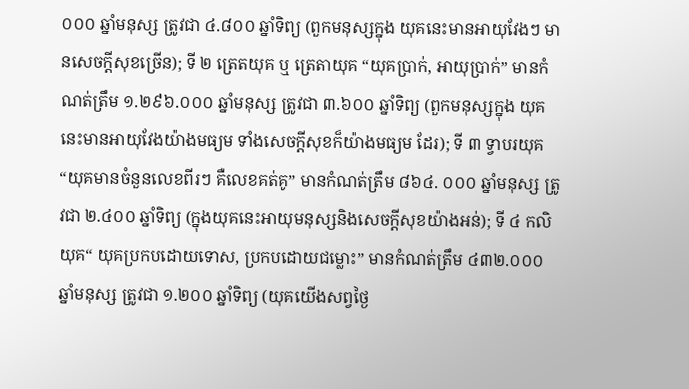០០០ ឆ្នាំមនុស្ស ត្រូវជា ៤.៨០០ ឆ្នាំទិព្យ (ពួកមនុស្សក្នុង យុគនេះមានអាយុវែងៗ មានសេចក្ដីសុខច្រើន); ទី ២ ត្រេតយុគ ឬ ត្រេតាយុគ “យុគប្រាក់, អាយុប្រាក់” មានកំណត់ត្រឹម ១.២៩៦.០០០ ឆ្នាំមនុស្ស ត្រូវជា ៣.៦០០ ឆ្នាំទិព្យ (ពួកមនុស្សក្នុង យុគនេះមានអាយុវែងយ៉ាងមធ្យម ទាំងសេចក្ដីសុខក៏យ៉ាងមធ្យម ដែរ); ទី ៣ ទ្វាបរយុគ “យុគមានចំនួនលេខពីរៗ គឺលេខគត់គូ” មានកំណត់ត្រឹម ៨៦៤. ០០០ ឆ្នាំមនុស្ស ត្រូវជា ២.៤០០ ឆ្នាំទិព្យ (ក្នុងយុគនេះអាយុមនុស្សនិងសេចក្ដីសុខយ៉ាងអន់); ទី ៤ កលិយុគ“ យុគប្រកបដោយទោស, ប្រកបដោយជម្លោះ” មានកំណត់ត្រឹម ៤៣២.០០០ ឆ្នាំមនុស្ស ត្រូវជា ១.២០០ ឆ្នាំទិព្យ (យុគយើងសព្វថ្ងៃ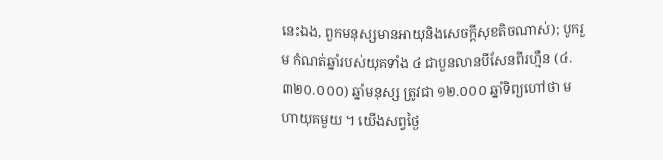នេះឯង, ពួកមនុស្សមានអាយុនិងសេចក្ដីសុខតិចណាស់); បូករួម កំណត់ឆ្នាំរបស់យុគទាំង ៤ ជាបួនលានបីសែនពីរហ្មឺន (៤.៣២០.០០០) ឆ្នាំមនុស្ស ត្រូវជា ១២.០០០ ឆ្នាំទិព្យហៅថា មហាយុគមួយ ។ យើងសព្វថ្ងៃ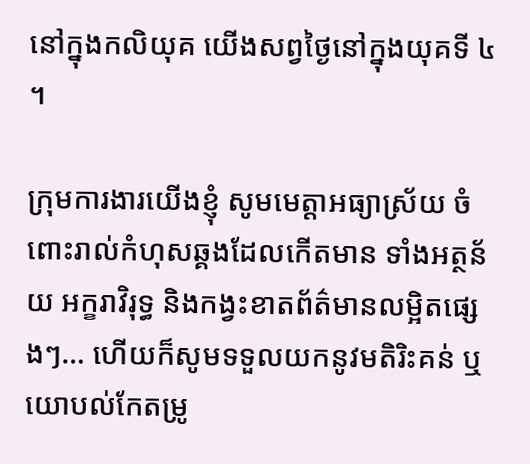នៅក្នុងកលិយុគ យើងសព្វថ្ងៃនៅក្នុងយុគទី ៤ ។

ក្រុមការងារយើងខ្ញុំ សូមមេត្តាអធ្យាស្រ័យ ចំពោះរាល់កំហុសឆ្គងដែលកើតមាន ទាំងអត្ថន័យ អក្ខរាវិរុទ្ធ និងកង្វះខាតព័ត៌មានលម្អិតផ្សេងៗ… ហើយក៏សូមទទួលយកនូវមតិរិះគន់ ឬយោបល់កែតម្រូ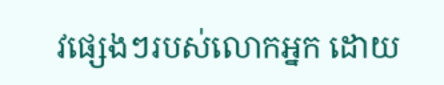វផ្សេងៗរបស់លោកអ្នក ដោយ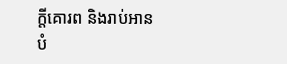ក្តីគោរព និងរាប់អានបំ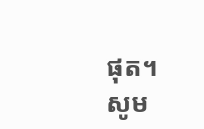ផុត។
សូម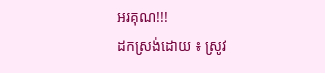អរគុណ!!!
ដកស្រង់ដោយ ៖ ស្រូវ